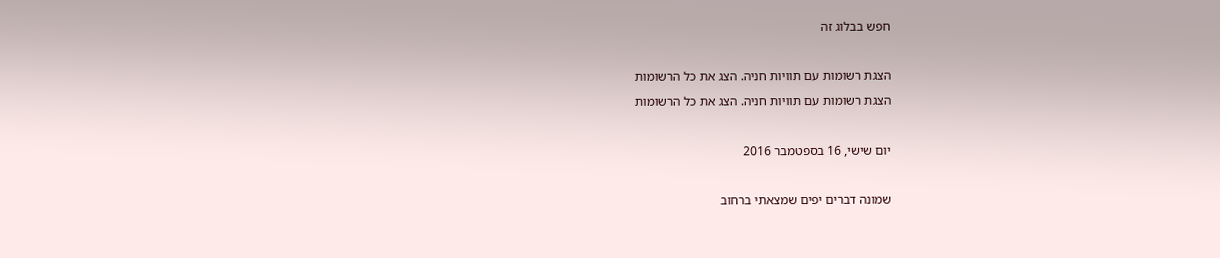חפש בבלוג זה

הצגת רשומות עם תוויות חניה. הצג את כל הרשומות
הצגת רשומות עם תוויות חניה. הצג את כל הרשומות

יום שישי, 16 בספטמבר 2016

שמונה דברים יפים שמצאתי ברחוב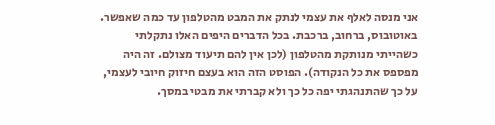אני מנסה לאלף את עצמי לנתק את המבט מהטלפון עד כמה שאפשר. באוטובוס, ברחוב, ברכבת. בכל הדברים היפים האלו נתקלתי כשהייתי מנותקת מהטלפון (לכן אין להם תיעוד מצולם. זה היה מפספס את כל הנקודה). הפוסט הזה הוא בעצם חיזוק חיובי לעצמי, על כך שהתנהגתי יפה כל כך ולא קברתי את מבטי במסך.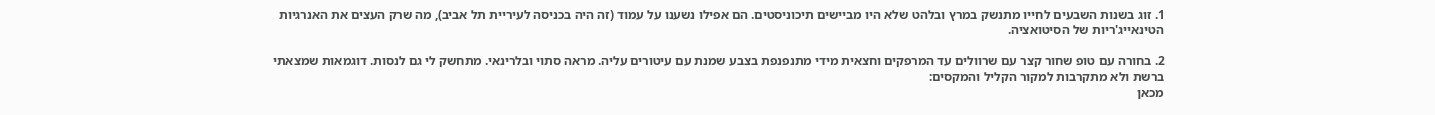1. זוג בשנות השבעים לחייו מתנשק במרץ ובלהט שלא היו מביישים תיכוניסטים. הם אפילו נשענו על עמוד (זה היה בכניסה לעיריית תל אביב), מה שרק העצים את האנרגיות הטינאייג'ריות של הסיטואציה.

2. בחורה עם טופ שחור קצר עם שרוולים עד המרפקים וחצאית מידי מתנפנפת בצבע שמנת עם עיטורים עליה. מראה סתוי ובלרינאי. מתחשק לי גם לנסות. דוגמאות שמצאתי ברשת ולא מתקרבות למקור הקליל והמקסים:
מכאן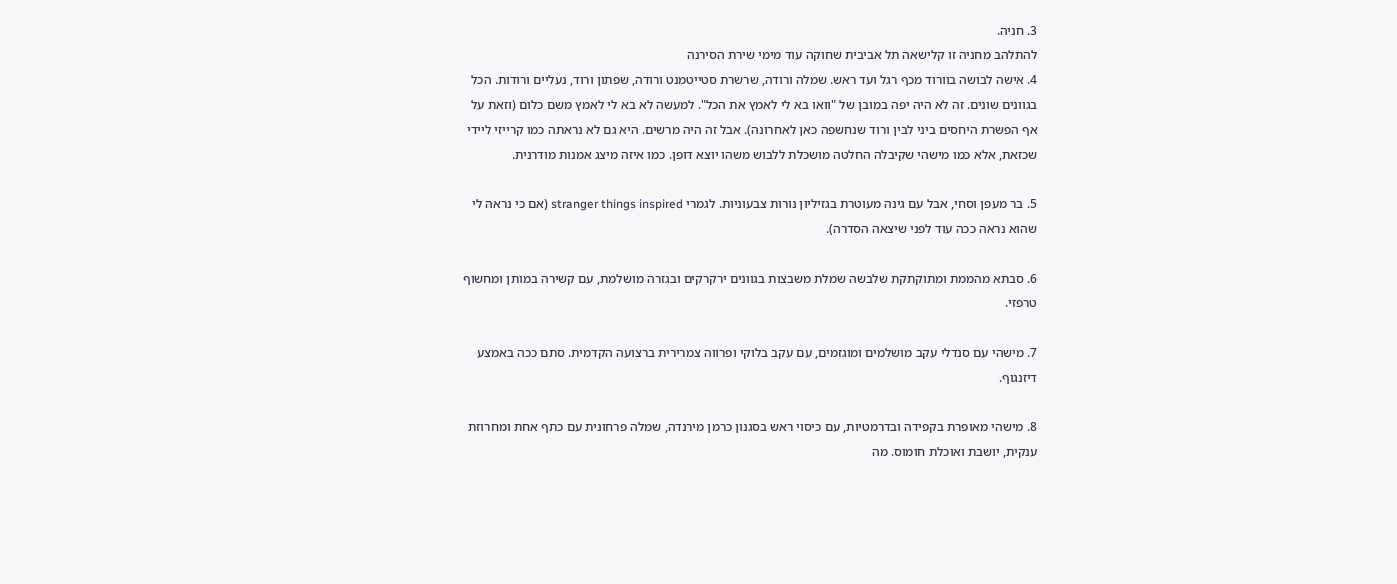3. חניה.
להתלהב מחניה זו קלישאה תל אביבית שחוקה עוד מימי שירת הסירנה
4. אישה לבושה בוורוד מכף רגל ועד ראש. שמלה ורודה, שרשרת סטייטמנט ורודה, שפתון ורוד, נעליים ורודות. הכל בגוונים שונים. זה לא היה יפה במובן של "וואו בא לי לאמץ את הכל". למעשה לא בא לי לאמץ משם כלום (וזאת על אף הפשרת היחסים ביני לבין ורוד שנחשפה כאן לאחרונה). אבל זה היה מרשים. היא גם לא נראתה כמו קרייזי ליידי שכזאת, אלא כמו מישהי שקיבלה החלטה מושכלת ללבוש משהו יוצא דופן. כמו איזה מיצג אמנות מודרנית.

5. בר מעפן וסחי, אבל עם גינה מעוטרת בגזיליון נורות צבעוניות. לגמרי stranger things inspired (אם כי נראה לי שהוא נראה ככה עוד לפני שיצאה הסדרה).

6. סבתא מהממת ומתוקתקת שלבשה שמלת משבצות בגוונים ירקרקים ובגזרה מושלמת, עם קשירה במותן ומחשוף טרפזי.

7. מישהי עם סנדלי עקב מושלמים ומוגזמים, עם עקב בלוקי ופרווה צמרירית ברצועה הקדמית. סתם ככה באמצע דיזנגוף.

8. מישהי מאופרת בקפידה ובדרמטיות, עם כיסוי ראש בסגנון כרמן מירנדה, שמלה פרחונית עם כתף אחת ומחרוזת ענקית, יושבת ואוכלת חומוס. מה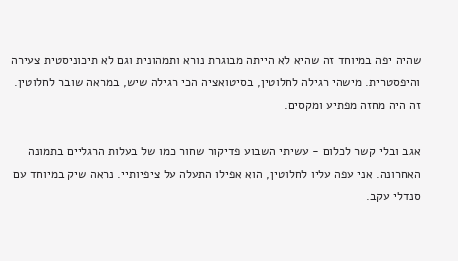שהיה יפה במיוחד זה שהיא לא הייתה מבוגרת נורא ותמהונית וגם לא תיכוניסטית צעירה והיפסטרית. מישהי רגילה לחלוטין, בסיטואציה הכי רגילה שיש, במראה שובר לחלוטין. זה היה מחזה מפתיע ומקסים.

אגב ובלי קשר לכלום - עשיתי השבוע פדיקור שחור כמו של בעלות הרגליים בתמונה האחרונה. אני עפה עליו לחלוטין, הוא אפילו התעלה על ציפיותיי. נראה שיק במיוחד עם סנדלי עקב.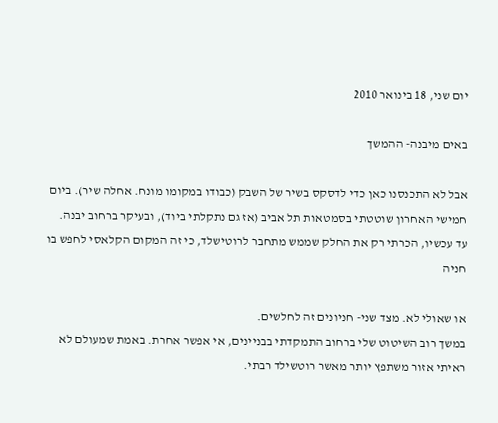יום שני, 18 בינואר 2010

באים מיבנה- ההמשך

אבל לא התכנסנו כאן כדי לדסקס בשיר של השבק (כבודו במקומו מונח. אחלה שיר). ביום חמישי האחרון שוטטתי בסמטאות תל אביב (אז גם נתקלתי ביוד), ובעיקר ברחוב יבנה.
עד עכשיו, הכרתי רק את החלק שממש מתחבר לרוטישלד, כי זה המקום הקלאסי לחפש בו חניה

או שאולי לא. מצד שני- חניונים זה לחלשים.
במשך רוב השיטוט שלי ברחוב התמקדתי בבניינים, אי אפשר אחרת. באמת שמעולם לא ראיתי אזור משתפץ יותר מאשר רוטשילד רבתי.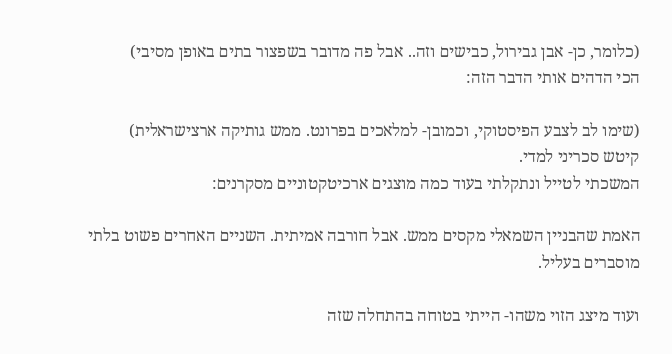(כלומר, כן- אבן גבירול, כבישים וזה.. אבל פה מדובר בשפצור בתים באופן מסיבי)
הכי הדהים אותי הדבר הזה:

(שימו לב לצבע הפיסטוקי, וכמובן- למלאכים בפרונט. ממש גותיקה ארצישראלית)
קיטש סכריני למדי.
המשכתי לטייל ונתקלתי בעוד כמה מוצגים ארכיטקטוניים מסקרנים:

האמת שהבניין השמאלי מקסים ממש. אבל חורבה אמיתית. השניים האחרים פשוט בלתי מוסברים בעליל.

ועוד מיצג הזוי משהו- הייתי בטוחה בהתחלה שזה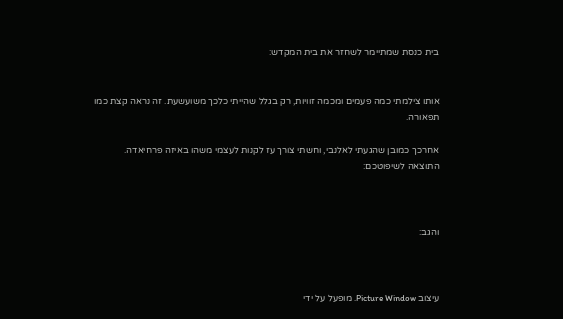בית כנסת שמתיימר לשחזר את בית המקדש:


אותו צילמתי כמה פעמים ומכמה זוויות, רק בגלל שהייתי כלכך משועשעת. זה נראה קצת כמו תפאורה.

אחרכך כמובן שהגעתי לאלנבי, וחשתי צורך עז לקנות לעצמי משהו באיזה פרחיאדה.
התוצאה לשיפוטכם:



והגב:



עיצוב Picture Window. מופעל על ידי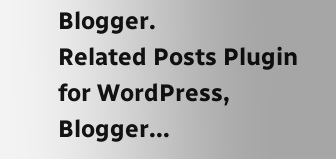Blogger.
Related Posts Plugin for WordPress, Blogger...